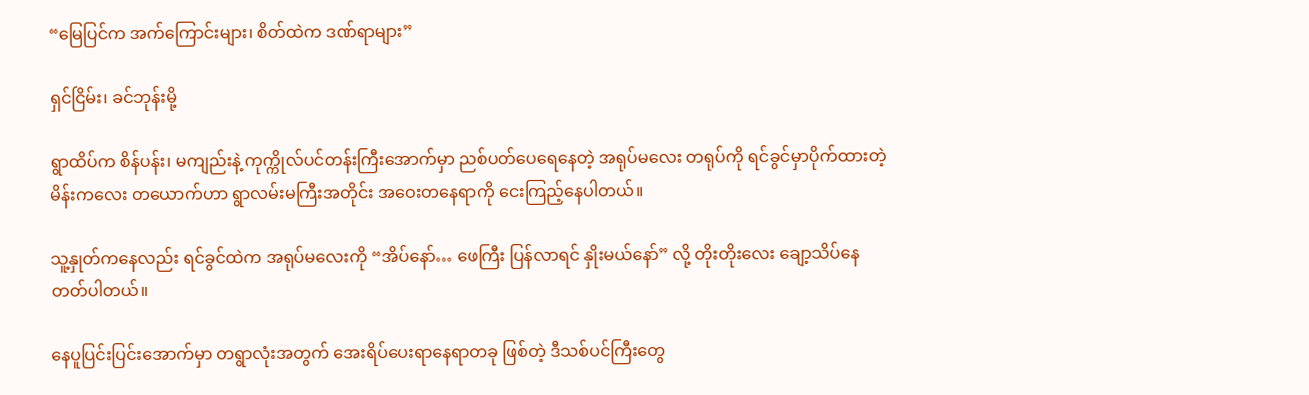“မြေပြင်က အက်ကြောင်းများ၊ စိတ်ထဲက ဒဏ်ရာများ”

ရှင်ငြိမ်း၊ ခင်ဘုန်းမို့

ရွာထိပ်က စိန်ပန်း၊ မကျည်းနဲ့ ကုက္ကိုလ်ပင်တန်းကြီးအောက်မှာ ညစ်ပတ်ပေရေနေတဲ့ အရုပ်မလေး တရုပ်ကို ရင်ခွင်မှာပိုက်ထားတဲ့ မိန်းကလေး တယောက်ဟာ ရွာလမ်းမကြီးအတိုင်း အဝေးတနေရာကို ငေးကြည့်နေပါတယ်။

သူ့နှုတ်ကနေလည်း ရင်ခွင်ထဲက အရုပ်မလေးကို “အိပ်နော်… ဖေကြီး ပြန်လာရင် နှိုးမယ်နော်” လို့ တိုးတိုးလေး ချော့သိပ်နေတတ်ပါတယ်။

နေပူပြင်းပြင်းအောက်မှာ တရွာလုံးအတွက် အေးရိပ်ပေးရာနေရာတခု ဖြစ်တဲ့ ဒီသစ်ပင်ကြီးတွေ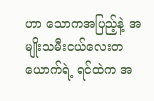ဟာ သောကအပြည့်နဲ့ အမျိုးသမီးငယ်လေးတယောက်ရဲ့ ရင်ထဲက အ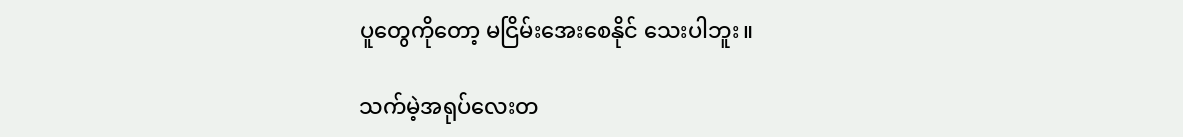ပူတွေကိုတော့ မငြိမ်းအေးစေနိုင် သေးပါဘူး။

သက်မဲ့အရုပ်လေးတ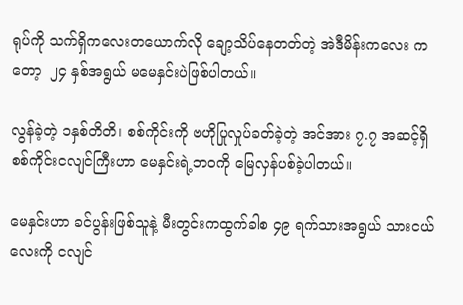ရုပ်ကို သက်ရှိကလေးတယောက်လို ချော့သိပ်နေတတ်တဲ့ အဲဒီမိန်းကလေး ကတော့  ၂၄ နှစ်အရွယ် မမေနှင်းပဲဖြစ်ပါတယ်။

လွန်ခဲ့တဲ့ ၁နှစ်တိတိ၊ စစ်ကိုင်းကို ဗဟိုပြုလှုပ်ခတ်ခဲ့တဲ့ အင်အား ၇.၇ အဆင့်ရှိ စစ်ကိုင်းငလျင်ကြီးဟာ မေနှင်းရဲ့ဘဝကို မြေလှန်ပစ်ခဲ့ပါတယ်။

မေနှင်းဟာ ခင်ပွန်းဖြစ်သူနဲ့ မီးတွင်းကထွက်ခါစ ၄၉ ရက်သားအရွယ် သားငယ်လေးကို ငလျင်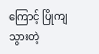ကြောင့် ပြိုကျသွားတဲ့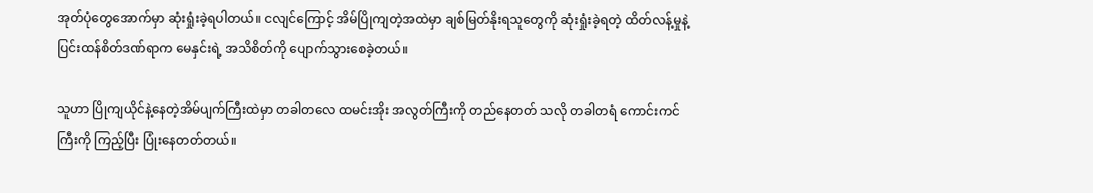အုတ်ပုံတွေအောက်မှာ ဆုံးရှုံးခဲ့ရပါတယ်။ ငလျင်ကြောင့် အိမ်ပြိုကျတဲ့အထဲမှာ ချစ်မြတ်နိုးရသူတွေကို ဆုံးရှုံးခဲ့ရတဲ့ ထိတ်လန့်မှုနဲ့ ပြင်းထန်စိတ်ဒဏ်ရာက မေနှင်းရဲ့ အသိစိတ်ကို ပျောက်သွားစေခဲ့တယ်။

သူဟာ ပြိုကျယိုင်နဲ့နေတဲ့အိမ်ပျက်ကြီးထဲမှာ တခါတလေ ထမင်းအိုး အလွတ်ကြီးကို တည်နေတတ် သလို တခါတရံ ကောင်းကင်ကြီးကို ကြည့်ပြီး ပြုံးနေတတ်တယ်။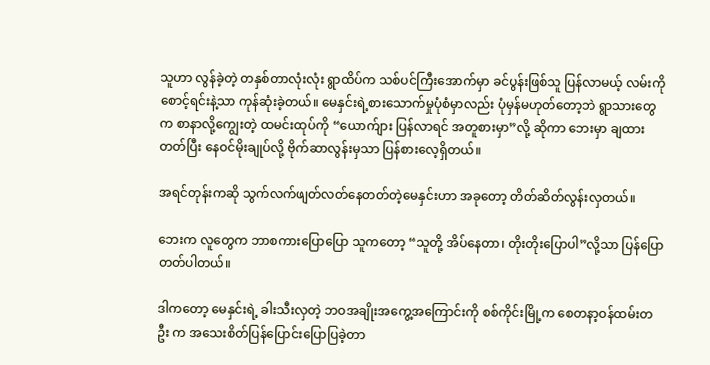သူဟာ လွန်ခဲ့တဲ့ တနှစ်တာလုံးလုံး ရွာထိပ်က သစ်ပင်ကြီးအောက်မှာ ခင်ပွန်းဖြစ်သူ ပြန်လာမယ့် လမ်းကို စောင့်ရင်းနဲ့သာ ကုန်ဆုံးခဲ့တယ်။ မေနှင်းရဲ့စားသောက်မှုပုံစံမှာလည်း ပုံမှန်မဟုတ်တော့ဘဲ ရွာသားတွေက စာနာလို့ကျွေးတဲ့ ထမင်းထုပ်ကို “ယောက်ျား ပြန်လာရင် အတူစားမှာ”လို့ ဆိုကာ ဘေးမှာ ချထားတတ်ပြီး နေဝင်မိုးချုပ်လို့ ဗိုက်ဆာလွန်းမှသာ ပြန်စားလေ့ရှိတယ်။

အရင်တုန်းကဆို သွက်လက်ဖျတ်လတ်နေတတ်တဲ့မေနှင်းဟာ အခုတော့ တိတ်ဆိတ်လွန်းလှတယ်။

ဘေးက လူတွေက ဘာစကားပြောပြော သူကတော့ “သူတို့ အိပ်နေတာ၊ တိုးတိုးပြောပါ”လို့သာ ပြန်ပြောတတ်ပါတယ်။

ဒါကတော့ မေနှင်းရဲ့ ခါးသီးလှတဲ့ ဘဝအချိုးအကွေ့အကြောင်းကို စစ်ကိုင်းမြို့က စေတနာ့ဝန်ထမ်းတဦး က အသေးစိတ်ပြန်ပြောင်းပြောပြခဲ့တာ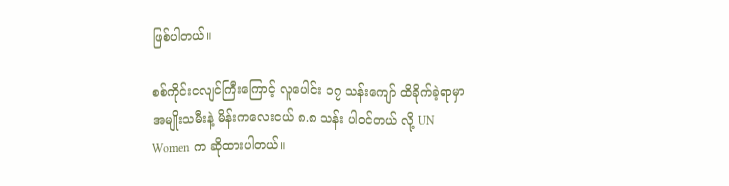ဖြစ်ပါတယ်။

စစ်ကိုင်းငလျင်ကြီးကြောင့် လူပေါင်း ၁၇ သန်းကျော် ထိခိုက်ခဲ့ရာမှာ အမျိုးသမီးနဲ့ မိန်းကလေးငယ် ၈.၈ သန်း ပါဝင်တယ် လို့ UN Women က ဆိုထားပါတယ်။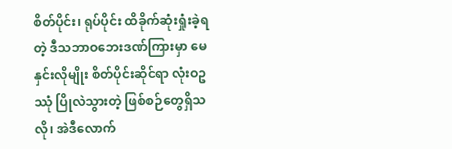စိတ်ပိုင်း၊ ရုပ်ပိုင်း ထိခိုက်ဆုံးရှုံးခဲ့ရတဲ့ ဒီသဘာဝဘေးဒဏ်ကြားမှာ မေနှင်းလိုမျိုး စိတ်ပိုင်းဆိုင်ရာ လုံးဝဥဿုံ ပြိုလဲသွားတဲ့ ဖြစ်စဉ်တွေရှိသလို၊ အဲဒီလောက်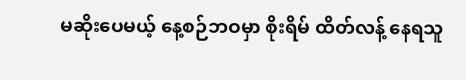မဆိုးပေမယ့် နေ့စဉ်ဘဝမှာ စိုးရိမ် ထိတ်လန့် နေရသူ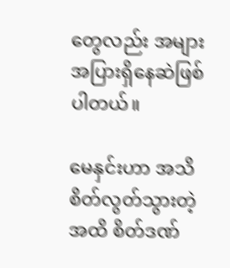တွေလည်း အများအပြားရှိနေဆဲဖြစ်ပါတယ်။

မေနှင်းဟာ အသိစိတ်လွတ်သွားတဲ့အထိ စိတ်ဒဏ်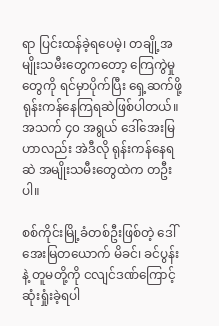ရာ ပြင်းထန်ခဲ့ရပေမဲ့၊ တချို့အမျိုးသမီးတွေကတော့ ကြေကွဲမှုတွေကို ရင်မှာပိုက်ပြီး ရှေ့ဆက်ဖို့ ရုန်းကန်နေကြရဆဲဖြစ်ပါတယ်။  အသက် ၄၀ အရွယ် ဒေါ်အေးမြဟာလည်း အဲဒီလို ရုန်းကန်နေရဆဲ အမျိုးသမီးတွေထဲက တဦးပါ။

စစ်ကိုင်းမြို့ခံတစ်ဦးဖြစ်တဲ့ ဒေါ်အေးမြတယောက် မိခင်၊ ခင်ပွန်းနဲ့ တူမတို့ကို ငလျင်ဒဏ်ကြောင့် ဆုံးရှုံးခဲ့ရပါ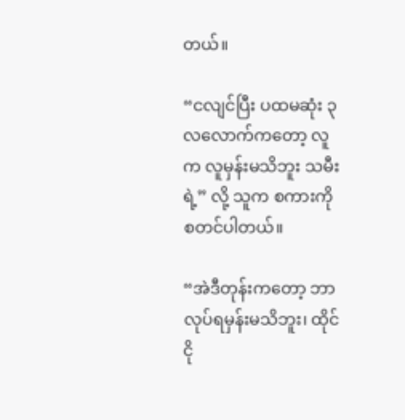တယ်။

“ငလျင်ပြီး ပထမဆုံး ၃လလောက်ကတော့ လူက လူမှန်းမသိဘူး သမီးရဲ့” လို့ သူက စကားကို စတင်ပါတယ်။

“အဲဒီတုန်းကတော့ ဘာလုပ်ရမှန်းမသိဘူး၊ ထိုင်ငို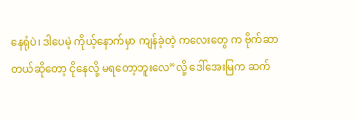နေရုံပဲ၊ ဒါပေမဲ့ ကိုယ့်နောက်မှာ ကျန်ခဲ့တဲ့ ကလေးတွေ က ဗိုက်ဆာတယ်ဆိုတော့ ငိုနေလို့ မရတော့ဘူးလေ”လို့ ဒေါ်အေးမြက ဆက်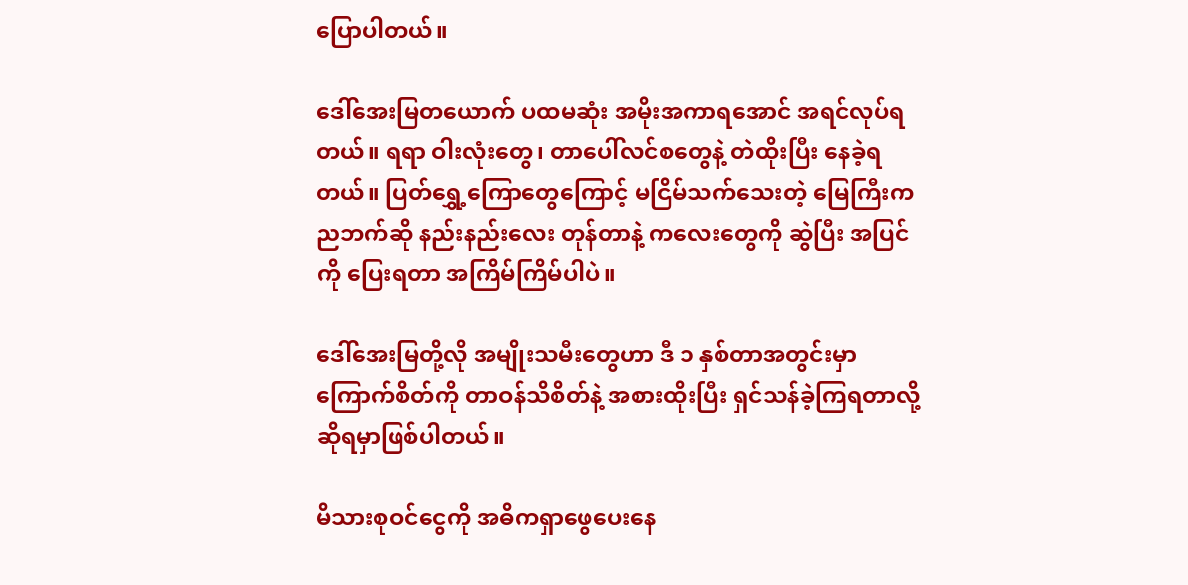ပြောပါတယ်။

ဒေါ်အေးမြတယောက် ပထမဆုံး အမိုးအကာရအောင် အရင်လုပ်ရတယ်။ ရရာ ဝါးလုံးတွေ၊ တာပေါ်လင်စတွေနဲ့ တဲထိုးပြီး နေခဲ့ရတယ်။ ပြတ်ရွှေ့ကြောတွေကြောင့် မငြိမ်သက်သေးတဲ့ မြေကြီးက ညဘက်ဆို နည်းနည်းလေး တုန်တာနဲ့ ကလေးတွေကို ဆွဲပြီး အပြင်ကို ပြေးရတာ အကြိမ်ကြိမ်ပါပဲ။

ဒေါ်အေးမြတို့လို အမျိုးသမီးတွေဟာ ဒီ ၁ နှစ်တာအတွင်းမှာ ကြောက်စိတ်ကို တာဝန်သိစိတ်နဲ့ အစားထိုးပြီး ရှင်သန်ခဲ့ကြရတာလို့ ဆိုရမှာဖြစ်ပါတယ်။

မိသားစုဝင်ငွေကို အဓိကရှာဖွေပေးနေ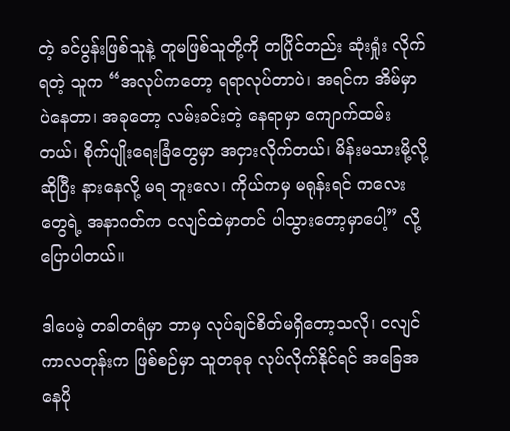တဲ့ ခင်ပွန်းဖြစ်သူနဲ့ တူမဖြစ်သူတို့ကို တပြိုင်တည်း ဆုံးရှုံး လိုက်ရတဲ့ သူက “အလုပ်ကတော့ ရရာလုပ်တာပဲ၊ အရင်က အိမ်မှာပဲနေတာ၊ အခုတော့ လမ်းခင်းတဲ့ နေရာမှာ ကျောက်ထမ်းတယ်၊ စိုက်ပျိုးရေးခြံတွေမှာ အငှားလိုက်တယ်၊ မိန်းမသားမို့လို့ ဆိုပြီး နားနေလို့ မရ ဘူးလေ၊ ကိုယ်ကမှ မရုန်းရင် ကလေးတွေရဲ့ အနာဂတ်က ငလျင်ထဲမှာတင် ပါသွားတော့မှာပေါ့” လို့ ပြောပါတယ်။

ဒါပေမဲ့ တခါတရံမှာ ဘာမှ လုပ်ချင်စိတ်မရှိတော့သလို၊ ငလျင်ကာလတုန်းက ဖြစ်စဉ်မှာ သူတခုခု လုပ်လိုက်နိုင်ရင် အခြေအနေပို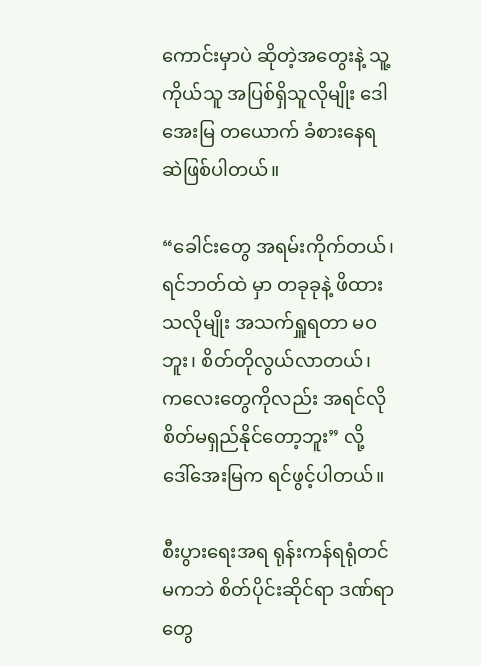ကောင်းမှာပဲ ဆိုတဲ့အတွေးနဲ့ သူ့ကိုယ်သူ အပြစ်ရှိသူလိုမျိုး ဒေါအေးမြ တယောက် ခံစားနေရဆဲဖြစ်ပါတယ်။

“ခေါင်းတွေ အရမ်းကိုက်တယ်၊ ရင်ဘတ်ထဲ မှာ တခုခုနဲ့ ဖိထားသလိုမျိုး အသက်ရှူရတာ မဝဘူး၊ စိတ်တိုလွယ်လာတယ်၊ ကလေးတွေကိုလည်း အရင်လို စိတ်မရှည်နိုင်တော့ဘူး” လို့ ဒေါ်အေးမြက ရင်ဖွင့်ပါတယ်။

စီးပွားရေးအရ ရုန်းကန်ရရုံတင်မကဘဲ စိတ်ပိုင်းဆိုင်ရာ ဒဏ်ရာတွေ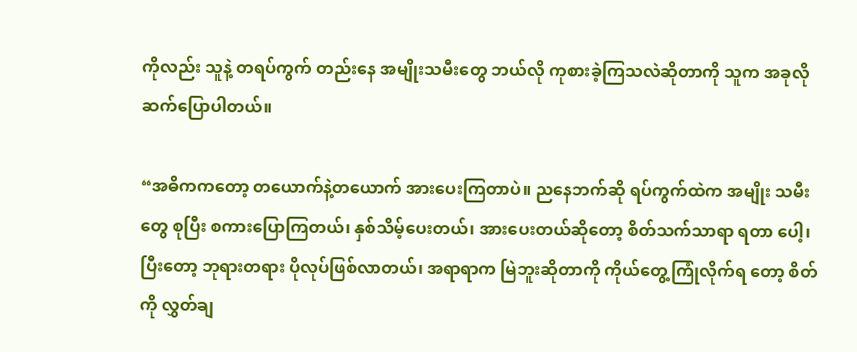ကိုလည်း သူနဲ့ တရပ်ကွက် တည်းနေ အမျိုးသမီးတွေ ဘယ်လို ကုစားခဲ့ကြသလဲဆိုတာကို သူက အခုလိုဆက်ပြောပါတယ်။

“အဓိကကတော့ တယောက်နဲ့တယောက် အားပေးကြတာပဲ။ ညနေဘက်ဆို ရပ်ကွက်ထဲက အမျိုး သမီးတွေ စုပြီး စကားပြောကြတယ်၊ နှစ်သိမ့်ပေးတယ်၊ အားပေးတယ်ဆိုတော့ စိတ်သက်သာရာ ရတာ ပေါ့၊ ပြီးတော့ ဘုရားတရား ပိုလုပ်ဖြစ်လာတယ်၊ အရာရာက မြဲဘူးဆိုတာကို ကိုယ်တွေ့ကြုံလိုက်ရ တော့ စိတ်ကို လွှတ်ချ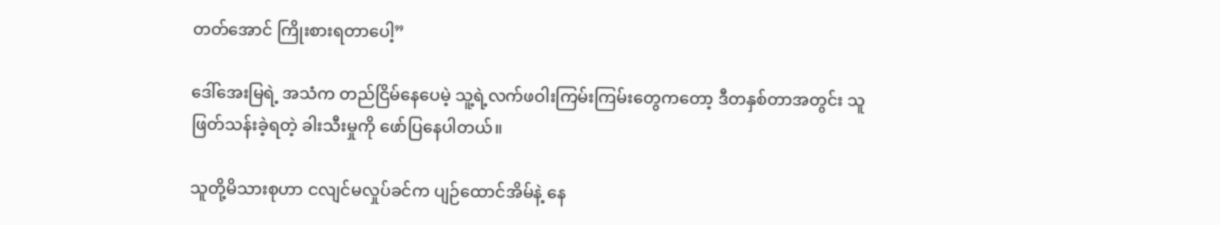တတ်အောင် ကြိုးစားရတာပေါ့”

ဒေါ်အေးမြရဲ့ အသံက တည်ငြိမ်နေပေမဲ့ သူ့ရဲ့လက်ဖဝါးကြမ်းကြမ်းတွေကတော့ ဒီတနှစ်တာအတွင်း သူဖြတ်သန်းခဲ့ရတဲ့ ခါးသီးမှုကို ဖော်ပြနေပါတယ်။

သူတို့မိသားစုဟာ ငလျင်မလှုပ်ခင်က ပျဉ်ထောင်အိမ်နဲ့ နေ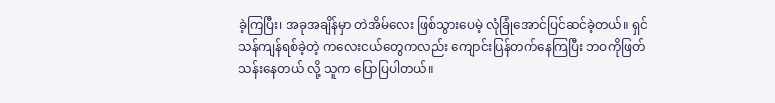ခဲ့ကြပြီး၊ အခုအချိန်မှာ တဲအိမ်လေး ဖြစ်သွားပေမဲ့ လုံခြုံအောင်ပြင်ဆင်ခဲ့တယ်။ ရှင်သန်ကျန်ရစ်ခဲ့တဲ့ ကလေးငယ်တွေကလည်း ကျောင်းပြန်တက်နေကြပြီး ဘဝကိုဖြတ်သန်းနေတယ် လို့ သူက ပြောပြပါတယ်။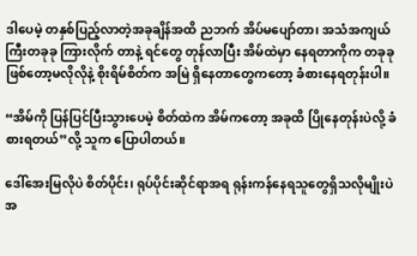ဒါပေမဲ့ တနှစ်ပြည့်လာတဲ့အခုချိန်အထိ ညဘက် အိပ်မပျော်တာ၊ အသံအကျယ်ကြီးတခုခု ကြားလိုက် တာနဲ့ ရင်တွေ တုန်လာပြီး အိမ်ထဲမှာ နေရတာကိုက တခုခုဖြစ်တော့မလိုလိုနဲ့ စိုးရိမ်စိတ်က အမြဲ ရှိနေတာတွေကတော့ ခံစားနေရတုန်းပါ။

“အိမ်ကို ပြန်ပြင်ပြီးသွားပေမဲ့ စိတ်ထဲက အိမ်ကတော့ အခုထိ ပြိုနေတုန်းပဲလို့ ခံစားရတယ်”လို့ သူက ပြောပါတယ်။

ဒေါ်အေးမြလိုပဲ စိတ်ပိုင်း၊ ရုပ်ပိုင်းဆိုင်ရာအရ ရုန်းကန်နေရသူတွေရှိသလိုမျိုးပဲ အ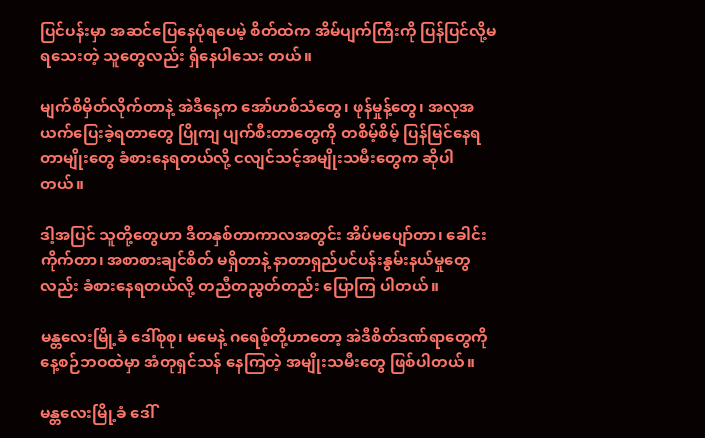ပြင်ပန်းမှာ အဆင်ပြေနေပုံရပေမဲ့ စိတ်ထဲက အိမ်ပျက်ကြီးကို ပြန်ပြင်လို့မရသေးတဲ့ သူတွေလည်း ရှိနေပါသေး တယ်။

မျက်စိမှိတ်လိုက်တာနဲ့ အဲဒီနေ့က အော်ဟစ်သံတွေ၊ ဖုန်မှုန့်တွေ၊ အလုအယက်ပြေးခဲ့ရတာတွေ ပြိုကျ ပျက်စီးတာတွေကို တစိမ့်စိမ့် ပြန်မြင်နေရတာမျိုးတွေ ခံစားနေရတယ်လို့ ငလျင်သင့်အမျိုးသမီးတွေက ဆိုပါတယ်။

ဒါ့အပြင် သူတို့တွေဟာ ဒီတနှစ်တာကာလအတွင်း အိပ်မပျော်တာ၊ ခေါင်းကိုက်တာ၊ အစာစားချင်စိတ် မရှိတာနဲ့ နာတာရှည်ပင်ပန်းနွမ်းနယ်မှုတွေလည်း ခံစားနေရတယ်လို့ တညီတညွတ်တည်း ပြောကြ ပါတယ်။

မန္တလေးမြို့ခံ ဒေါ်စုစု၊ မမေနဲ့ ဂရေစ့်တို့ဟာတော့ အဲဒီစိတ်ဒဏ်ရာတွေကို နေ့စဉ်ဘဝထဲမှာ အံတုရှင်သန် နေကြတဲ့ အမျိုးသမီးတွေ ဖြစ်ပါတယ်။

မန္တလေးမြို့ခံ ဒေါ်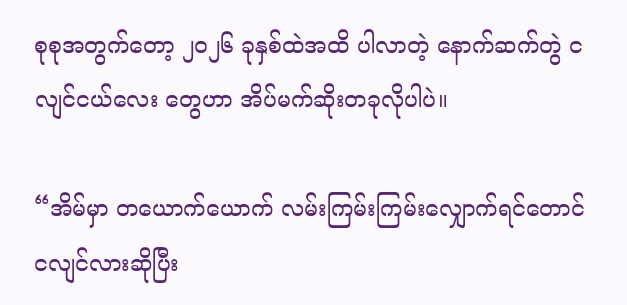စုစုအတွက်တော့ ၂၀၂၆ ခုနှစ်ထဲအထိ ပါလာတဲ့ နောက်ဆက်တွဲ ငလျင်ငယ်လေး တွေဟာ အိပ်မက်ဆိုးတခုလိုပါပဲ။

“အိမ်မှာ တယောက်ယောက် လမ်းကြမ်းကြမ်းလျှောက်ရင်တောင် ငလျင်လားဆိုပြီး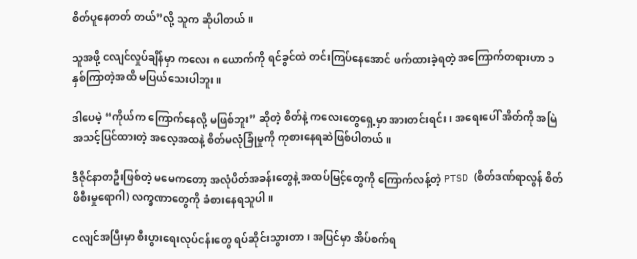စိတ်ပူနေတတ် တယ်”လို့ သူက ဆိုပါတယ်။

သူအဖို့ ငလျင်လှုပ်ချိန်မှာ ကလေး ၈ ယောက်ကို ရင်ခွင်ထဲ တင်းကြပ်နေအောင် ဖက်ထားခဲ့ရတဲ့ အကြောက်တရားဟာ ၁ နှစ်ကြာတဲ့အထိ မပြယ်သေးပါဘူး။

ဒါပေမဲ့ “ကိုယ်က ကြောက်နေလို့ မဖြစ်ဘူး” ဆိုတဲ့ စိတ်နဲ့ ကလေးတွေရှေ့မှာ အားတင်းရင်း၊ အရေးပေါ် အိတ်ကို အမြဲအသင့်ပြင်ထားတဲ့ အလေ့အထနဲ့ စိတ်မလုံခြုံမှုကို ကုစားနေရဆဲဖြစ်ပါတယ်။

ဒီဇိုင်နာတဦးဖြစ်တဲ့ မမေကတော့ အလုံပိတ်အခန်းတွေနဲ့ အထပ်မြင့်တွေကို ကြောက်လန့်တဲ့ PTSD (စိတ်ဒဏ်ရာလွန် စိတ်ဖိစီးမှုရောဂါ) လက္ခဏာတွေကို ခံစားနေရသူပါ။

ငလျင်အပြီးမှာ စီးပွားရေးလုပ်ငန်းတွေ ရပ်ဆိုင်းသွားတာ၊ အပြင်မှာ အိပ်စက်ရ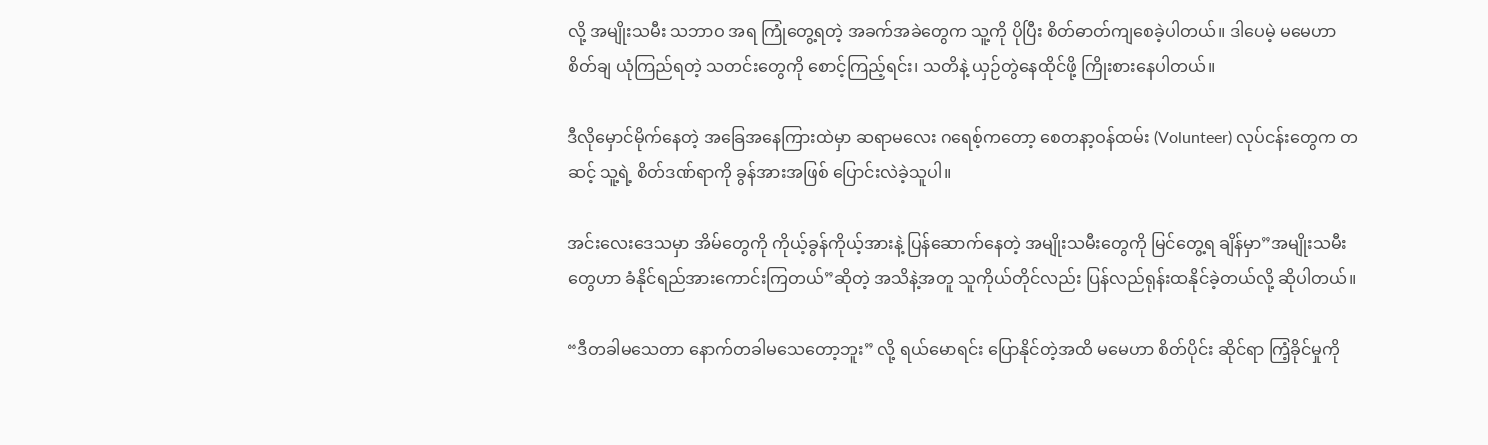လို့ အမျိုးသမီး သဘာဝ အရ ကြုံတွေ့ရတဲ့ အခက်အခဲတွေက သူ့ကို ပိုပြီး စိတ်ဓာတ်ကျစေခဲ့ပါတယ်။ ဒါပေမဲ့ မမေဟာ စိတ်ချ ယုံကြည်ရတဲ့ သတင်းတွေကို စောင့်ကြည့်ရင်း၊ သတိနဲ့ ယှဉ်တွဲနေထိုင်ဖို့ ကြိုးစားနေပါတယ်။

ဒီလိုမှောင်မိုက်နေတဲ့ အခြေအနေကြားထဲမှာ ဆရာမလေး ဂရေစ့်ကတော့ စေတနာ့ဝန်ထမ်း (Volunteer) လုပ်ငန်းတွေက တဆင့် သူ့ရဲ့ စိတ်ဒဏ်ရာကို ခွန်အားအဖြစ် ပြောင်းလဲခဲ့သူပါ။

အင်းလေးဒေသမှာ အိမ်တွေကို ကိုယ့်ခွန်ကိုယ့်အားနဲ့ ပြန်ဆောက်နေတဲ့ အမျိုးသမီးတွေကို မြင်တွေ့ရ ချိန်မှာ”အမျိုးသမီးတွေဟာ ခံနိုင်ရည်အားကောင်းကြတယ်”ဆိုတဲ့ အသိနဲ့အတူ သူကိုယ်တိုင်လည်း ပြန်လည်ရုန်းထနိုင်ခဲ့တယ်လို့ ဆိုပါတယ်။

“ဒီတခါမသေတာ နောက်တခါမသေတော့ဘူး” လို့ ရယ်မောရင်း ပြောနိုင်တဲ့အထိ မမေဟာ စိတ်ပိုင်း ဆိုင်ရာ ကြံ့ခိုင်မှုကို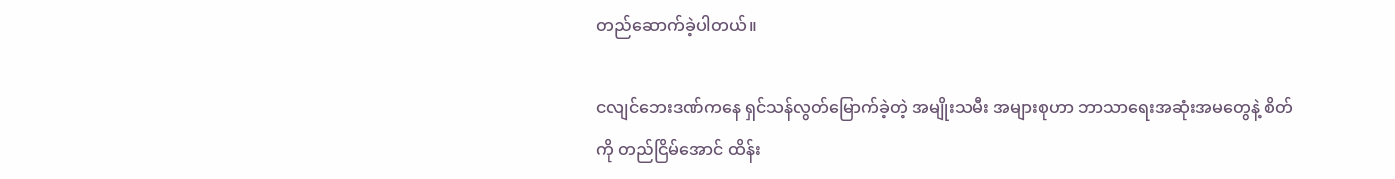တည်ဆောက်ခဲ့ပါတယ်။

ငလျင်ဘေးဒဏ်ကနေ ရှင်သန်လွတ်မြောက်ခဲ့တဲ့ အမျိုးသမီး အများစုဟာ ဘာသာရေးအဆုံးအမတွေနဲ့ စိတ်ကို တည်ငြိမ်အောင် ထိန်း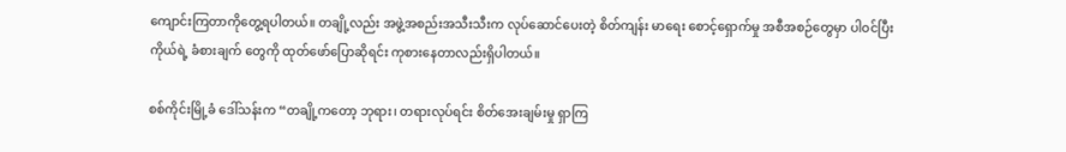ကျောင်းကြတာကိုတွေ့ရပါတယ်။ တချို့လည်း အဖွဲ့အစည်းအသီးသီးက လုပ်ဆောင်ပေးတဲ့ စိတ်ကျန်း မာရေး စောင့်ရှောက်မှု အစီအစဉ်တွေမှာ ပါဝင်ပြီး ကိုယ်ရဲ့ ခံစားချက် တွေကို ထုတ်ဖော်ပြောဆိုရင်း ကုစားနေတာလည်းရှိပါတယ်။

စစ်ကိုင်းမြို့ခံ ဒေါ်သန်းက “တချို့ကတော့ ဘုရား၊ တရားလုပ်ရင်း စိတ်အေးချမ်းမှု ရှာကြ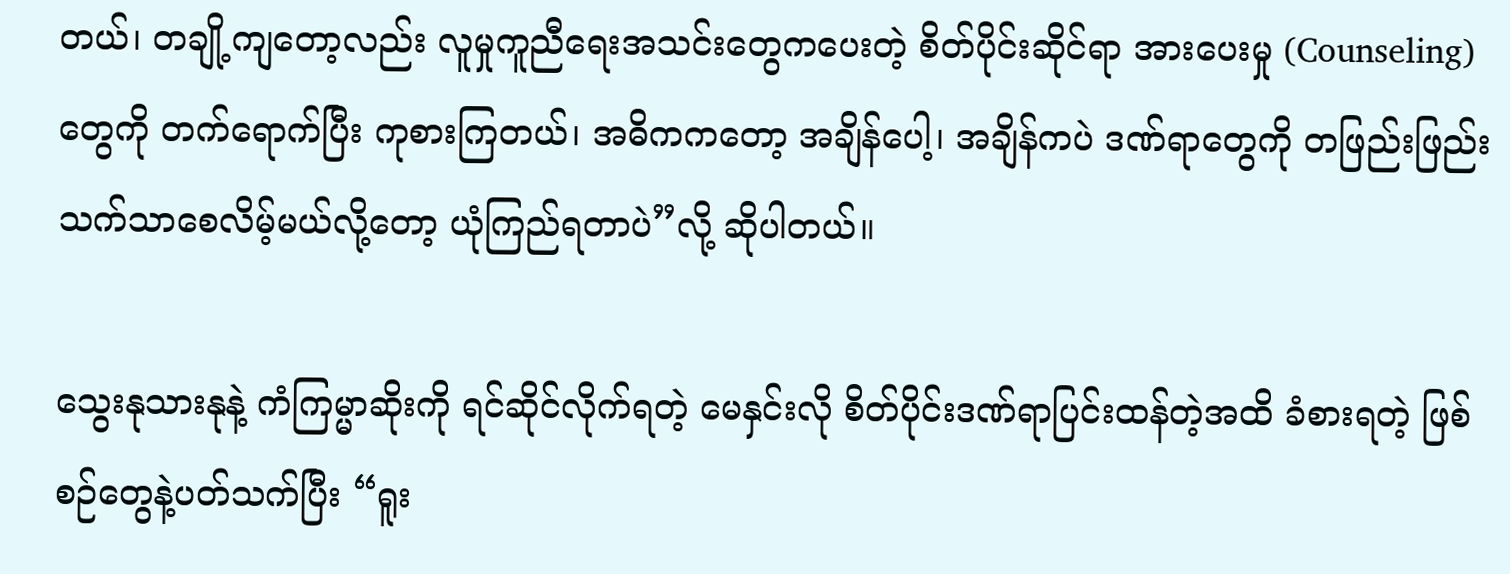တယ်၊ တချို့ကျတော့လည်း လူမှုကူညီရေးအသင်းတွေကပေးတဲ့ စိတ်ပိုင်းဆိုင်ရာ အားပေးမှု (Counseling) တွေကို တက်ရောက်ပြီး ကုစားကြတယ်၊ အဓိကကတော့ အချိန်ပေါ့၊ အချိန်ကပဲ ဒဏ်ရာတွေကို တဖြည်းဖြည်း သက်သာစေလိမ့်မယ်လို့တော့ ယုံကြည်ရတာပဲ”လို့ ဆိုပါတယ်။

သွေးနုသားနုနဲ့ ကံကြမ္မာဆိုးကို ရင်ဆိုင်လိုက်ရတဲ့ မေနှင်းလို စိတ်ပိုင်းဒဏ်ရာပြင်းထန်တဲ့အထိ ခံစားရတဲ့ ဖြစ်စဉ်တွေနဲ့ပတ်သက်ပြီး “ရူး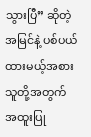သွားပြီ” ဆိုတဲ့ အမြင်နဲ့ ပစ်ပယ်ထားမယ့်အစား သူတို့အတွက် အထူးပြု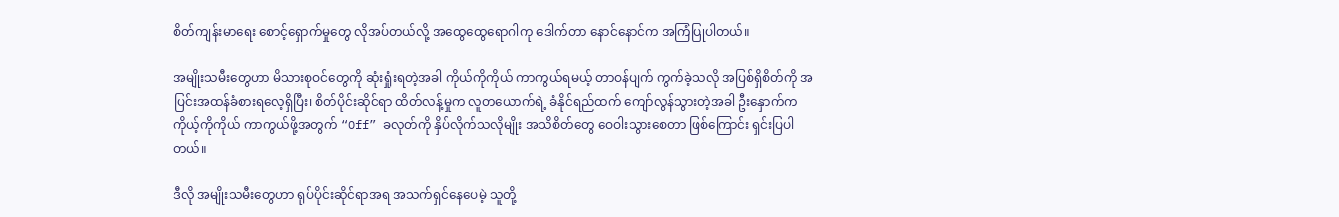စိတ်ကျန်းမာရေး စောင့်ရှောက်မှုတွေ လိုအပ်တယ်လို့ အထွေထွေရောဂါကု ဒေါက်တာ နောင်နောင်က အကြံပြုပါတယ်။

အမျိုးသမီးတွေဟာ မိသားစုဝင်တွေကို ဆုံးရှုံးရတဲ့အခါ ကိုယ်ကိုကိုယ် ကာကွယ်ရမယ့် တာဝန်ပျက် ကွက်ခဲ့သလို အပြစ်ရှိစိတ်ကို အပြင်းအထန်ခံစားရလေ့ရှိပြီး၊ စိတ်ပိုင်းဆိုင်ရာ ထိတ်လန့်မှုက လူတယောက်ရဲ့ ခံနိုင်ရည်ထက် ကျော်လွန်သွားတဲ့အခါ ဦးနှောက်က ကိုယ့်ကိုကိုယ် ကာကွယ်ဖို့အတွက် “Off” ခလုတ်ကို နှိပ်လိုက်သလိုမျိုး အသိစိတ်တွေ ဝေဝါးသွားစေတာ ဖြစ်ကြောင်း ရှင်းပြပါတယ်။

ဒီလို အမျိုးသမီးတွေဟာ ရုပ်ပိုင်းဆိုင်ရာအရ အသက်ရှင်နေပေမဲ့ သူတို့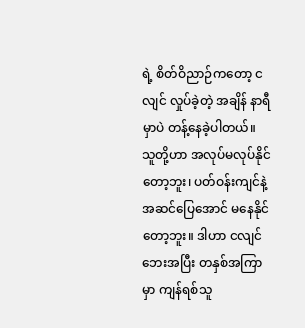ရဲ့ စိတ်ဝိညာဉ်ကတော့ ငလျင် လှုပ်ခဲ့တဲ့ အချိန် နာရီမှာပဲ တန့်နေခဲ့ပါတယ်။ သူတို့ဟာ အလုပ်မလုပ်နိုင်တော့ဘူး၊ ပတ်ဝန်းကျင်နဲ့ အဆင်ပြေအောင် မနေနိုင်တော့ဘူး။ ဒါဟာ ငလျင်ဘေးအပြီး တနှစ်အကြာမှာ ကျန်ရစ်သူ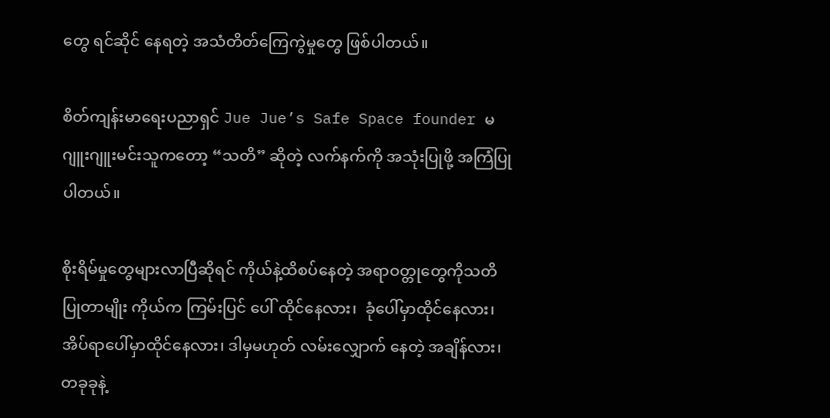တွေ ရင်ဆိုင် နေရတဲ့ အသံတိတ်ကြေကွဲမှုတွေ ဖြစ်ပါတယ်။

စိတ်ကျန်းမာရေးပညာရှင် Jue Jue’s Safe Space founder မဂျူးဂျူးမင်းသူကတော့ “သတိ” ဆိုတဲ့ လက်နက်ကို အသုံးပြုဖို့ အကြံပြုပါတယ်။

စိုးရိမ်မှုတွေများလာပြီဆိုရင် ကိုယ်နဲ့ထိစပ်နေတဲ့ အရာဝတ္တုတွေကိုသတိပြုတာမျိုး ကိုယ်က ကြမ်းပြင် ပေါ် ထိုင်နေလား၊  ခုံပေါ်မှာထိုင်နေလား၊ အိပ်ရာပေါ်မှာထိုင်နေလား၊ ဒါမှမဟုတ် လမ်းလျှောက် နေတဲ့ အချိန်လား၊ တခုခုနဲ့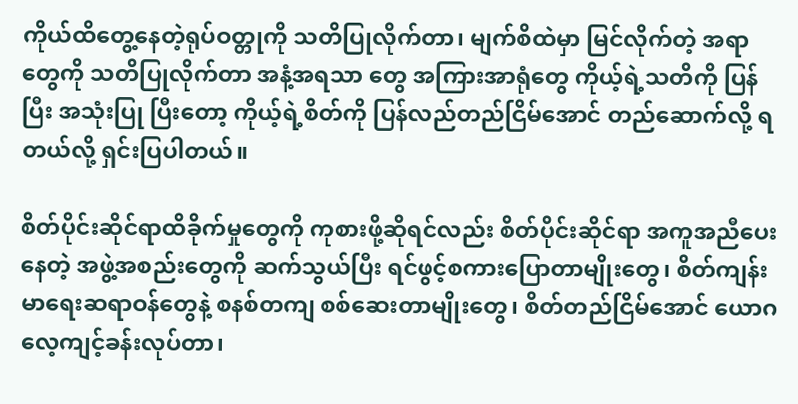ကိုယ်ထိတွေ့နေတဲ့ရုပ်ဝတ္တုကို သတိပြုလိုက်တာ၊ မျက်စိထဲမှာ မြင်လိုက်တဲ့ အရာတွေကို သတိပြုလိုက်တာ အနံ့အရသာ တွေ အကြားအာရုံတွေ ကိုယ့်ရဲ့သတိကို ပြန်ပြီး အသုံးပြု ပြီးတော့ ကိုယ့်ရဲ့စိတ်ကို ပြန်လည်တည်ငြိမ်အောင် တည်ဆောက်လို့ ရတယ်လို့ ရှင်းပြပါတယ်။

စိတ်ပိုင်းဆိုင်ရာထိခိုက်မှုတွေကို ကုစားဖို့ဆိုရင်လည်း စိတ်ပိုင်းဆိုင်ရာ အကူအညီပေးနေတဲ့ အဖွဲ့အစည်းတွေကို ဆက်သွယ်ပြီး ရင်ဖွင့်စကားပြောတာမျိုးတွေ၊ စိတ်ကျန်းမာရေးဆရာဝန်တွေနဲ့ စနစ်တကျ စစ်ဆေးတာမျိုးတွေ၊ စိတ်တည်ငြိမ်အောင် ယောဂလေ့ကျင့်ခန်းလုပ်တာ၊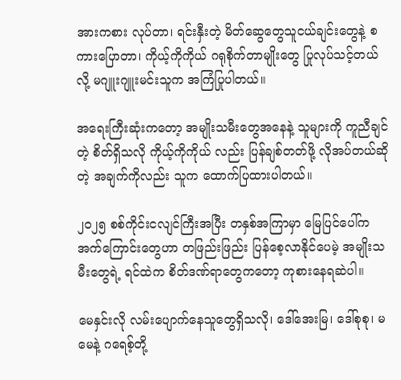အားကစား လုပ်တာ၊ ရင်းနှီးတဲ့ မိတ်ဆွေတွေသူငယ်ချင်းတွေနဲ့ စကားပြောတာ၊ ကိုယ့်ကိုကိုယ် ဂရုစိုက်တာမျိုးတွေ ပြုလုပ်သင့်တယ်လို့ မဂျူးဂျူးမင်းသူက အကြံပြုပါတယ်။

အရေးကြီးဆုံးကတော့ အမျိုးသမီးတွေအနေနဲ့ သူများကို ကူညီချင်တဲ့ စိတ်ရှိသလို ကိုယ့်ကိုကိုယ် လည်း ပြန်ချစ်တတ်ဖို့ လိုအပ်တယ်ဆိုတဲ့ အချက်ကိုလည်း သူက ထောက်ပြထားပါတယ်။

၂၀၂၅ စစ်ကိုင်းငလျင်ကြီးအပြီး တနှစ်အကြာမှာ မြေပြင်ပေါ်က အက်ကြောင်းတွေဟာ တဖြည်းဖြည်း ပြန်စေ့လာနိုင်ပေမဲ့ အမျိုးသမီးတွေရဲ့ ရင်ထဲက စိတ်ဒဏ်ရာတွေကတော့ ကုစားနေရဆဲပါ။

မေနှင်းလို လမ်းပျောက်နေသူတွေရှိသလို၊ ဒေါ်အေးမြ၊ ဒေါ်စုစု၊ မမေနဲ့ ဂရေစ့်တို့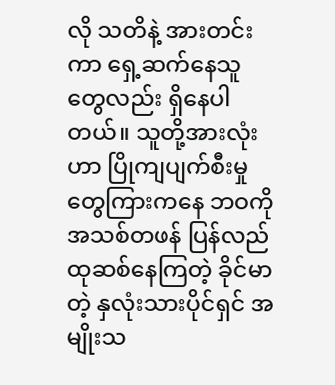လို သတိနဲ့ အားတင်း ကာ ရှေ့ဆက်နေသူတွေလည်း ရှိနေပါတယ်။ သူတို့အားလုံးဟာ ပြိုကျပျက်စီးမှုတွေကြားကနေ ဘဝကို အသစ်တဖန် ပြန်လည်ထုဆစ်နေကြတဲ့ ခိုင်မာတဲ့ နှလုံးသားပိုင်ရှင် အမျိုးသ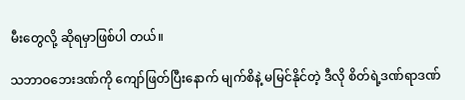မီးတွေလို့ ဆိုရမှာဖြစ်ပါ တယ်။

သဘာဝဘေးဒဏ်ကို ကျော်ဖြတ်ပြီးနောက် မျက်စိနဲ့ မမြင်နိုင်တဲ့ ဒီလို စိတ်ရဲ့ဒဏ်ရာဒဏ်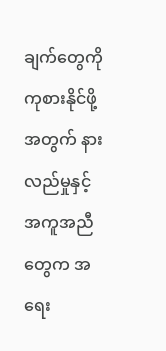ချက်တွေကို ကုစားနိုင်ဖို့အတွက် နားလည်မှုနှင့် အကူအညီတွေက အရေး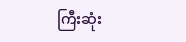ကြီးဆုံး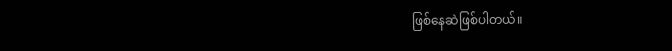ဖြစ်နေဆဲဖြစ်ပါတယ်။